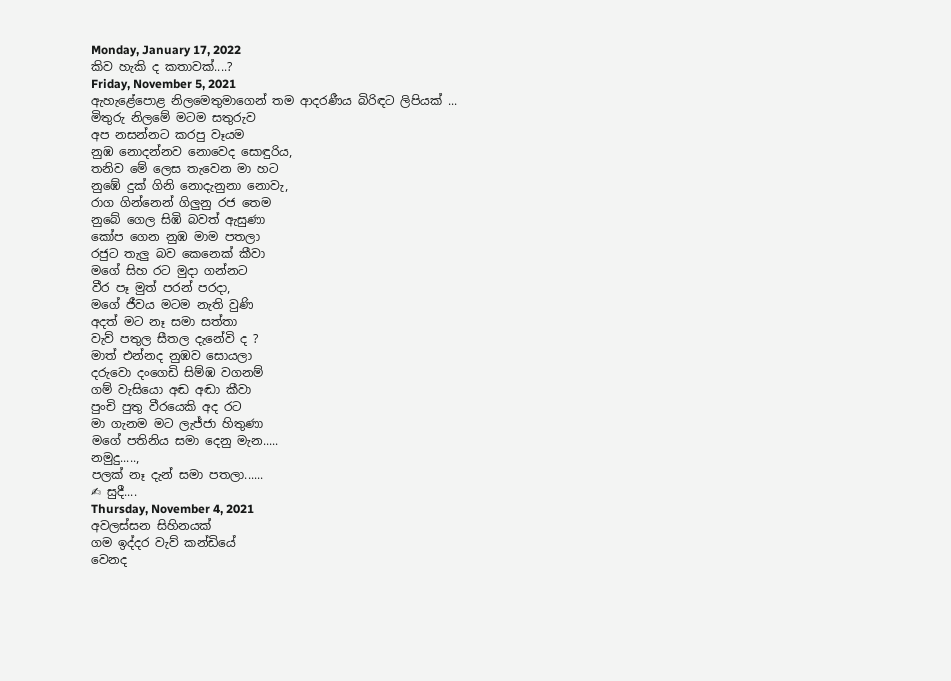Monday, January 17, 2022
කිව හැකි ද කතාවක්....?
Friday, November 5, 2021
ඇහැළේපොළ නිලමෙතුමාගෙන් තම ආදරණීය බිරිඳට ලිපියක් ...
මිතුරු නිලමේ මටම සතුරුව
අප නසන්නට කරපු වෑයම
නුඹ නොදන්නව නොවෙද සොඳුරිය,
තනිව මේ ලෙස තැවෙන මා හට
නුඹේ දුක් ගිනි නොදැනුනා නොවැ,
රාග ගින්නෙන් ගිලුනු රජ තෙම
නුබේ ගෙල සිඹි බවත් ඇසුණා
කෝප ගෙන නුඹ මාම පතලා
රජුට තැලු බව කෙනෙක් කීවා
මගේ සිහ රට මුදා ගන්නට
වීර පෑ මුත් පරන් පරදා,
මගේ ජීවය මටම නැති වුණි
අදත් මට නෑ සමා සත්තා
වැව් පතුල සීතල දැනේවි ද ?
මාත් එන්නද නුඹව සොයලා
දරුවො දංගෙඩි සිම්ඹ වගනම්
ගම් වැසියො අඬ අඬා කීවා
පුංචි පුතු වීරයෙකි අද රට
මා ගැනම මට ලැජ්ජා හිතුණා
මගේ පතිනිය සමා දෙනු මැන.....
නමුදු.....,
පලක් නෑ දැන් සමා පතලා......
✍ සුදී....
Thursday, November 4, 2021
අවලස්සන සිහිනයක්
ගම ඉද්දර වැව් කන්ඩියේ
වෙනද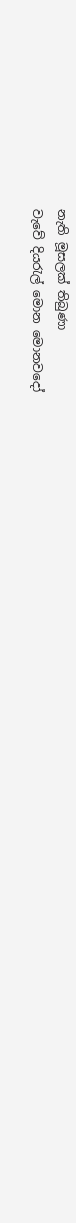නැති මූසලක් තිබුණා
වැවේ දියරැල් මොන මොනවදෝ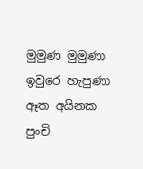මුමුණ මුමුණා ඉවුරෙ හැපුණා
ඈත අයිනක පුංචි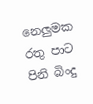නෙලුමක
රතු පාට පිනි බිංදු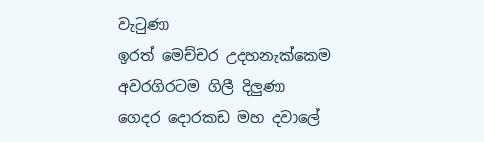වැටුණා
ඉරත් මෙච්චර උදහනැක්කෙම
අවරගිරටම ගිලී දිලුණා
ගෙදර දොරකඩ මහ දවාලේ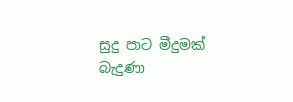සුදු පාට මීදුමක් බැදුණා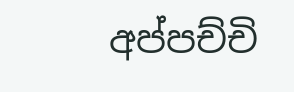අප්පච්චි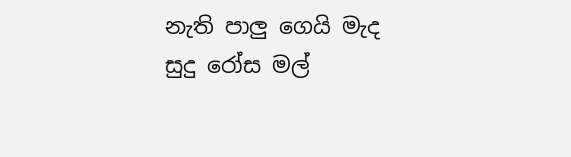නැති පාලු ගෙයි මැද
සුදු රෝස මල්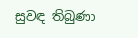සුවඳ තිබුණා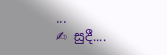...
✍ සුදී....